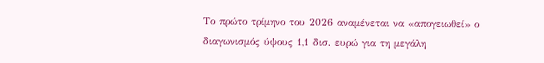Το πρώτο τρίμηνο του 2026 αναμένεται να «απογειωθεί» ο διαγωνισμός ύψους 1,1 δισ. ευρώ για τη μεγάλη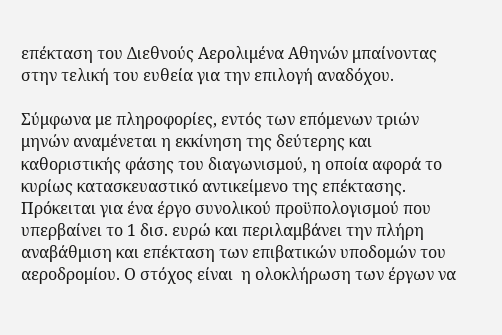επέκταση του Διεθνούς Αερολιμένα Αθηνών μπαίνοντας στην τελική του ευθεία για την επιλογή αναδόχου.

Σύμφωνα με πληροφορίες, εντός των επόμενων τριών μηνών αναμένεται η εκκίνηση της δεύτερης και καθοριστικής φάσης του διαγωνισμού, η οποία αφορά το κυρίως κατασκευαστικό αντικείμενο της επέκτασης. Πρόκειται για ένα έργο συνολικού προϋπολογισμού που υπερβαίνει το 1 δισ. ευρώ και περιλαμβάνει την πλήρη αναβάθμιση και επέκταση των επιβατικών υποδομών του αεροδρομίου. Ο στόχος είναι  η ολοκλήρωση των έργων να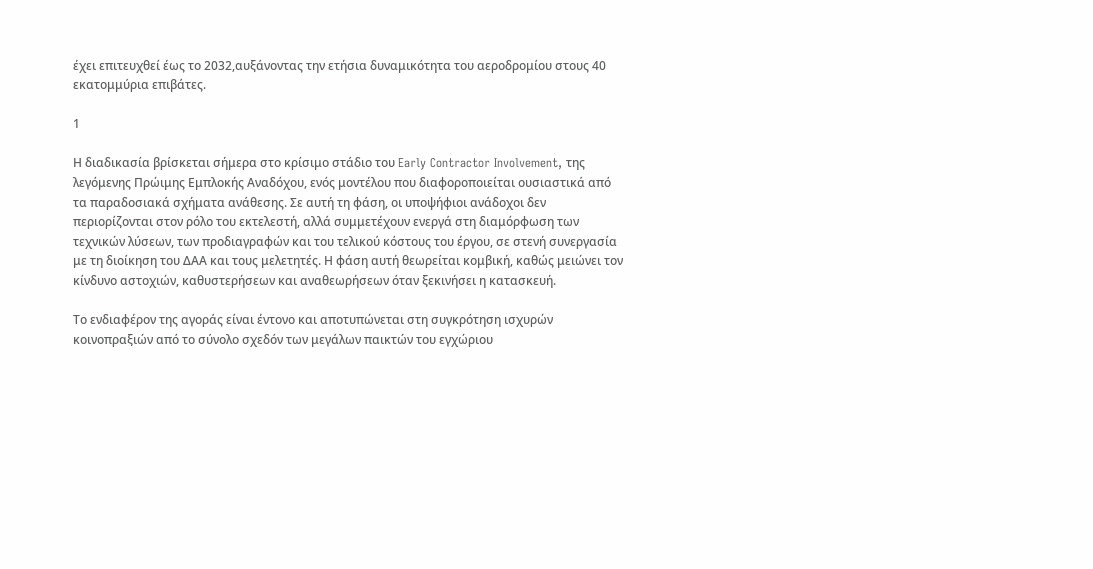έχει επιτευχθεί έως το 2032,αυξάνοντας την ετήσια δυναμικότητα του αεροδρομίου στους 40 εκατομμύρια επιβάτες.

1

Η διαδικασία βρίσκεται σήμερα στο κρίσιμο στάδιο του Early Contractor Involvement, της λεγόμενης Πρώιμης Εμπλοκής Αναδόχου, ενός μοντέλου που διαφοροποιείται ουσιαστικά από τα παραδοσιακά σχήματα ανάθεσης. Σε αυτή τη φάση, οι υποψήφιοι ανάδοχοι δεν περιορίζονται στον ρόλο του εκτελεστή, αλλά συμμετέχουν ενεργά στη διαμόρφωση των τεχνικών λύσεων, των προδιαγραφών και του τελικού κόστους του έργου, σε στενή συνεργασία με τη διοίκηση του ΔΑΑ και τους μελετητές. Η φάση αυτή θεωρείται κομβική, καθώς μειώνει τον κίνδυνο αστοχιών, καθυστερήσεων και αναθεωρήσεων όταν ξεκινήσει η κατασκευή.

Το ενδιαφέρον της αγοράς είναι έντονο και αποτυπώνεται στη συγκρότηση ισχυρών κοινοπραξιών από το σύνολο σχεδόν των μεγάλων παικτών του εγχώριου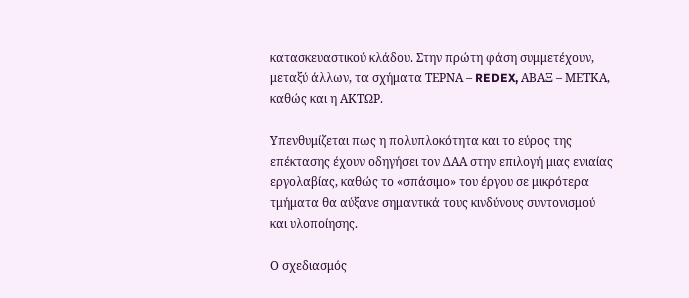κατασκευαστικού κλάδου. Στην πρώτη φάση συμμετέχουν, μεταξύ άλλων, τα σχήματα ΤΕΡΝΑ – REDEX, ΑΒΑΞ – ΜΕΤΚΑ, καθώς και η ΑΚΤΩΡ.

Υπενθυμίζεται πως η πολυπλοκότητα και το εύρος της επέκτασης έχουν οδηγήσει τον ΔΑΑ στην επιλογή μιας ενιαίας εργολαβίας, καθώς το «σπάσιμο» του έργου σε μικρότερα τμήματα θα αύξανε σημαντικά τους κινδύνους συντονισμού και υλοποίησης.

Ο σχεδιασμός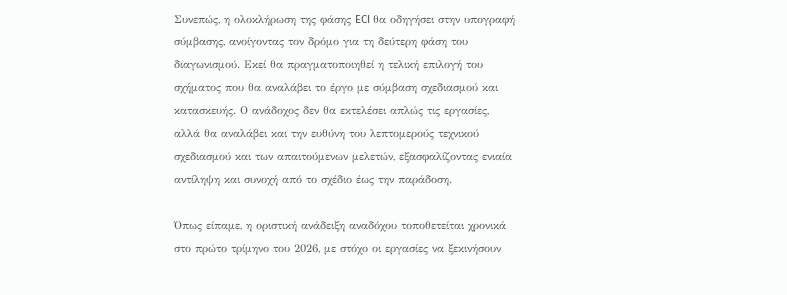Συνεπώς, η ολοκλήρωση της φάσης ECI θα οδηγήσει στην υπογραφή σύμβασης, ανοίγοντας τον δρόμο για τη δεύτερη φάση του διαγωνισμού. Εκεί θα πραγματοποιηθεί η τελική επιλογή του σχήματος που θα αναλάβει το έργο με σύμβαση σχεδιασμού και κατασκευής. Ο ανάδοχος δεν θα εκτελέσει απλώς τις εργασίες, αλλά θα αναλάβει και την ευθύνη του λεπτομερούς τεχνικού σχεδιασμού και των απαιτούμενων μελετών, εξασφαλίζοντας ενιαία αντίληψη και συνοχή από το σχέδιο έως την παράδοση.

Όπως είπαμε, η οριστική ανάδειξη αναδόχου τοποθετείται χρονικά στο πρώτο τρίμηνο του 2026, με στόχο οι εργασίες να ξεκινήσουν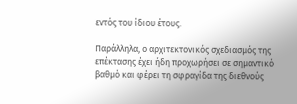εντός του ίδιου έτους.

Παράλληλα, ο αρχιτεκτονικός σχεδιασμός της επέκτασης έχει ήδη προχωρήσει σε σημαντικό βαθμό και φέρει τη σφραγίδα της διεθνούς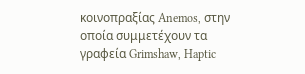κοινοπραξίας Anemos, στην οποία συμμετέχουν τα γραφεία Grimshaw, Haptic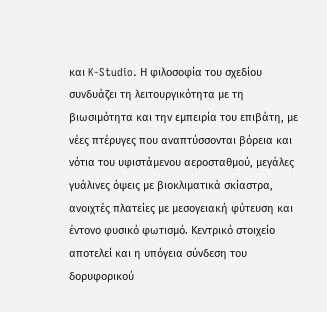και K-Studio. Η φιλοσοφία του σχεδίου συνδυάζει τη λειτουργικότητα με τη βιωσιμότητα και την εμπειρία του επιβάτη, με νέες πτέρυγες που αναπτύσσονται βόρεια και νότια του υφιστάμενου αεροσταθμού, μεγάλες γυάλινες όψεις με βιοκλιματικά σκίαστρα, ανοιχτές πλατείες με μεσογειακή φύτευση και έντονο φυσικό φωτισμό. Κεντρικό στοιχείο αποτελεί και η υπόγεια σύνδεση του δορυφορικού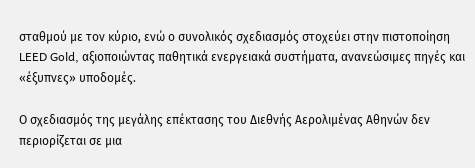σταθμού με τον κύριο, ενώ ο συνολικός σχεδιασμός στοχεύει στην πιστοποίηση LEED Gold, αξιοποιώντας παθητικά ενεργειακά συστήματα, ανανεώσιμες πηγές και «έξυπνες» υποδομές.

Ο σχεδιασμός της μεγάλης επέκτασης του Διεθνής Αερολιμένας Αθηνών δεν περιορίζεται σε μια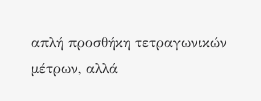απλή προσθήκη τετραγωνικών μέτρων, αλλά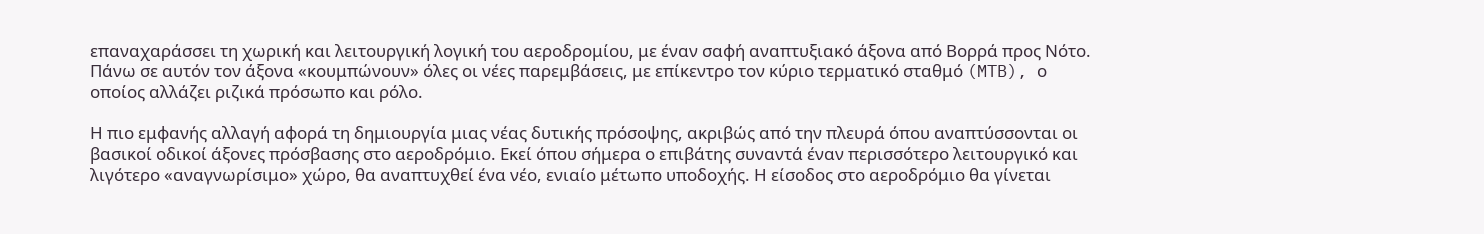επαναχαράσσει τη χωρική και λειτουργική λογική του αεροδρομίου, με έναν σαφή αναπτυξιακό άξονα από Βορρά προς Νότο. Πάνω σε αυτόν τον άξονα «κουμπώνουν» όλες οι νέες παρεμβάσεις, με επίκεντρο τον κύριο τερματικό σταθμό (MTB), ο οποίος αλλάζει ριζικά πρόσωπο και ρόλο.

Η πιο εμφανής αλλαγή αφορά τη δημιουργία μιας νέας δυτικής πρόσοψης, ακριβώς από την πλευρά όπου αναπτύσσονται οι βασικοί οδικοί άξονες πρόσβασης στο αεροδρόμιο. Εκεί όπου σήμερα ο επιβάτης συναντά έναν περισσότερο λειτουργικό και λιγότερο «αναγνωρίσιμο» χώρο, θα αναπτυχθεί ένα νέο, ενιαίο μέτωπο υποδοχής. Η είσοδος στο αεροδρόμιο θα γίνεται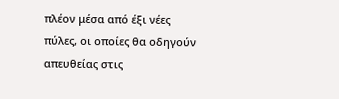πλέον μέσα από έξι νέες πύλες, οι οποίες θα οδηγούν απευθείας στις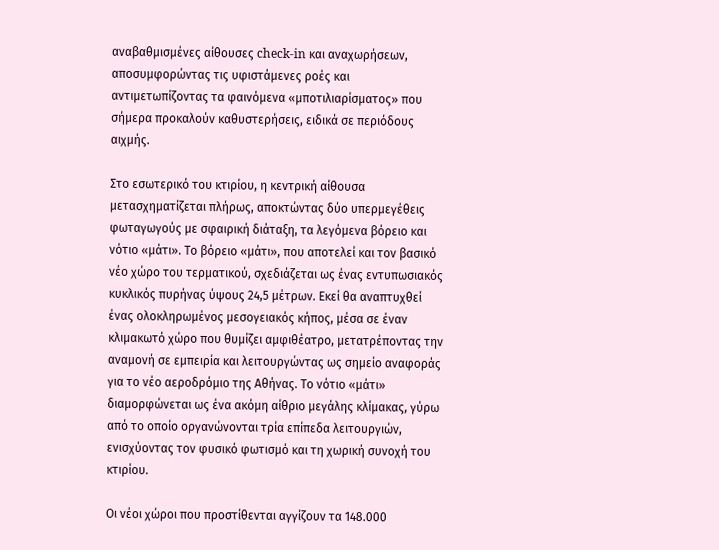αναβαθμισμένες αίθουσες check-in και αναχωρήσεων, αποσυμφορώντας τις υφιστάμενες ροές και αντιμετωπίζοντας τα φαινόμενα «μποτιλιαρίσματος» που σήμερα προκαλούν καθυστερήσεις, ειδικά σε περιόδους αιχμής.

Στο εσωτερικό του κτιρίου, η κεντρική αίθουσα μετασχηματίζεται πλήρως, αποκτώντας δύο υπερμεγέθεις φωταγωγούς με σφαιρική διάταξη, τα λεγόμενα βόρειο και νότιο «μάτι». Το βόρειο «μάτι», που αποτελεί και τον βασικό νέο χώρο του τερματικού, σχεδιάζεται ως ένας εντυπωσιακός κυκλικός πυρήνας ύψους 24,5 μέτρων. Εκεί θα αναπτυχθεί ένας ολοκληρωμένος μεσογειακός κήπος, μέσα σε έναν κλιμακωτό χώρο που θυμίζει αμφιθέατρο, μετατρέποντας την αναμονή σε εμπειρία και λειτουργώντας ως σημείο αναφοράς για το νέο αεροδρόμιο της Αθήνας. Το νότιο «μάτι» διαμορφώνεται ως ένα ακόμη αίθριο μεγάλης κλίμακας, γύρω από το οποίο οργανώνονται τρία επίπεδα λειτουργιών, ενισχύοντας τον φυσικό φωτισμό και τη χωρική συνοχή του κτιρίου.

Οι νέοι χώροι που προστίθενται αγγίζουν τα 148.000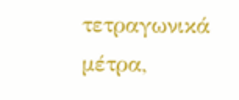τετραγωνικά μέτρα,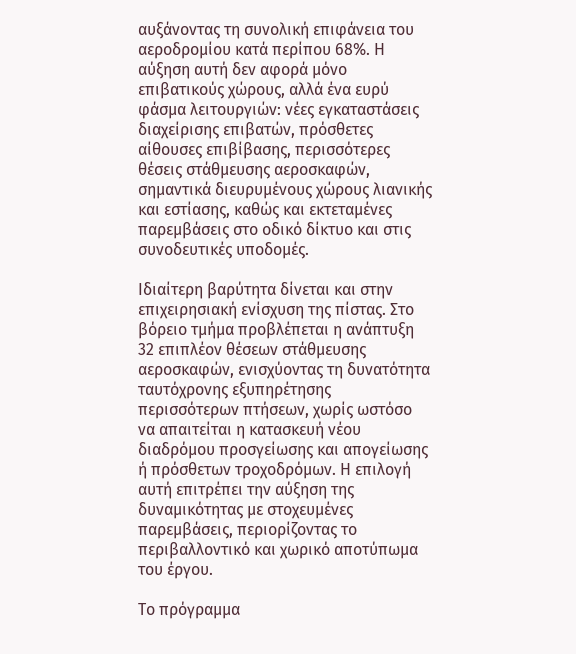αυξάνοντας τη συνολική επιφάνεια του αεροδρομίου κατά περίπου 68%. Η αύξηση αυτή δεν αφορά μόνο επιβατικούς χώρους, αλλά ένα ευρύ φάσμα λειτουργιών: νέες εγκαταστάσεις διαχείρισης επιβατών, πρόσθετες αίθουσες επιβίβασης, περισσότερες θέσεις στάθμευσης αεροσκαφών, σημαντικά διευρυμένους χώρους λιανικής και εστίασης, καθώς και εκτεταμένες παρεμβάσεις στο οδικό δίκτυο και στις συνοδευτικές υποδομές.

Ιδιαίτερη βαρύτητα δίνεται και στην επιχειρησιακή ενίσχυση της πίστας. Στο βόρειο τμήμα προβλέπεται η ανάπτυξη 32 επιπλέον θέσεων στάθμευσης αεροσκαφών, ενισχύοντας τη δυνατότητα ταυτόχρονης εξυπηρέτησης περισσότερων πτήσεων, χωρίς ωστόσο να απαιτείται η κατασκευή νέου διαδρόμου προσγείωσης και απογείωσης ή πρόσθετων τροχοδρόμων. Η επιλογή αυτή επιτρέπει την αύξηση της δυναμικότητας με στοχευμένες παρεμβάσεις, περιορίζοντας το περιβαλλοντικό και χωρικό αποτύπωμα του έργου.

Το πρόγραμμα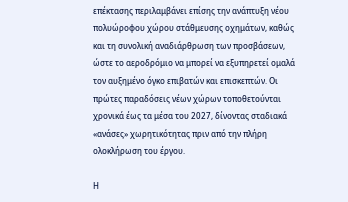επέκτασης περιλαμβάνει επίσης την ανάπτυξη νέου πολυώροφου χώρου στάθμευσης οχημάτων, καθώς και τη συνολική αναδιάρθρωση των προσβάσεων, ώστε το αεροδρόμιο να μπορεί να εξυπηρετεί ομαλά τον αυξημένο όγκο επιβατών και επισκεπτών. Οι πρώτες παραδόσεις νέων χώρων τοποθετούνται χρονικά έως τα μέσα του 2027, δίνοντας σταδιακά «ανάσες» χωρητικότητας πριν από την πλήρη ολοκλήρωση του έργου.

Η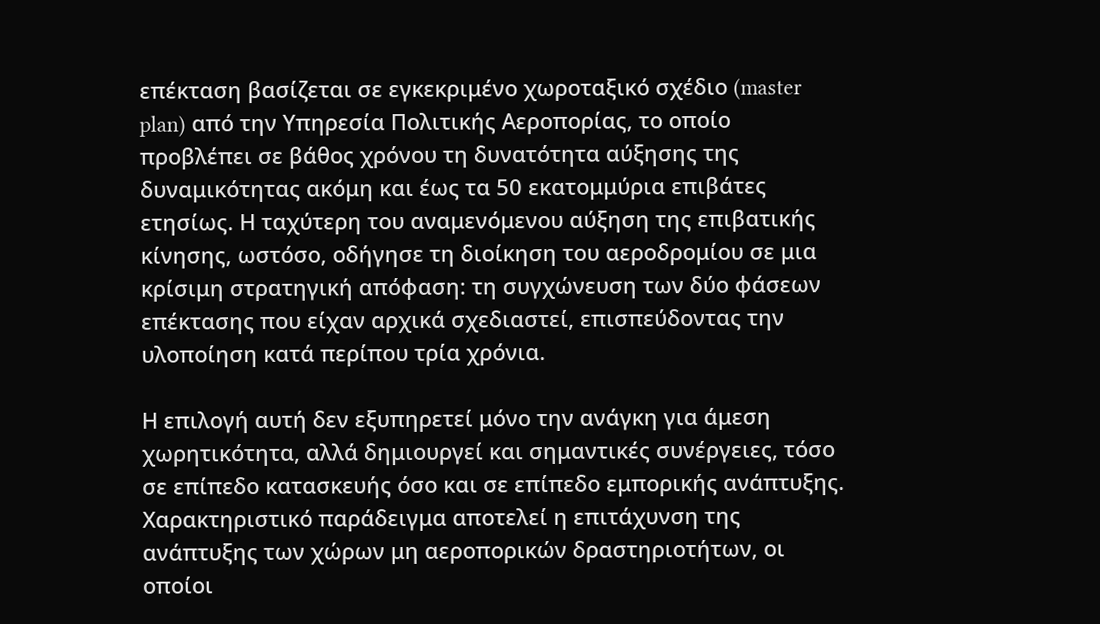επέκταση βασίζεται σε εγκεκριμένο χωροταξικό σχέδιο (master plan) από την Υπηρεσία Πολιτικής Αεροπορίας, το οποίο προβλέπει σε βάθος χρόνου τη δυνατότητα αύξησης της δυναμικότητας ακόμη και έως τα 50 εκατομμύρια επιβάτες ετησίως. Η ταχύτερη του αναμενόμενου αύξηση της επιβατικής κίνησης, ωστόσο, οδήγησε τη διοίκηση του αεροδρομίου σε μια κρίσιμη στρατηγική απόφαση: τη συγχώνευση των δύο φάσεων επέκτασης που είχαν αρχικά σχεδιαστεί, επισπεύδοντας την υλοποίηση κατά περίπου τρία χρόνια.

Η επιλογή αυτή δεν εξυπηρετεί μόνο την ανάγκη για άμεση χωρητικότητα, αλλά δημιουργεί και σημαντικές συνέργειες, τόσο σε επίπεδο κατασκευής όσο και σε επίπεδο εμπορικής ανάπτυξης. Χαρακτηριστικό παράδειγμα αποτελεί η επιτάχυνση της ανάπτυξης των χώρων μη αεροπορικών δραστηριοτήτων, οι οποίοι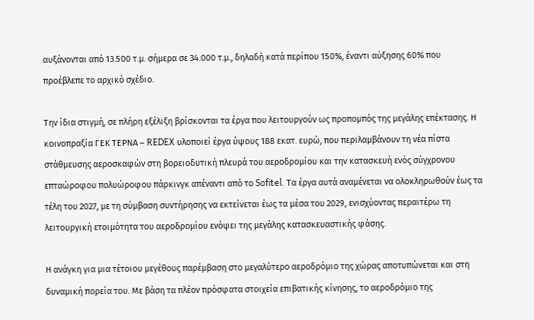αυξάνονται από 13.500 τ.μ. σήμερα σε 34.000 τ.μ., δηλαδή κατά περίπου 150%, έναντι αύξησης 60% που προέβλεπε το αρχικό σχέδιο.

Την ίδια στιγμή, σε πλήρη εξέλιξη βρίσκονται τα έργα που λειτουργούν ως προπομπός της μεγάλης επέκτασης. Η κοινοπραξία ΓΕΚ ΤΕΡΝΑ – REDEX υλοποιεί έργα ύψους 188 εκατ. ευρώ, που περιλαμβάνουν τη νέα πίστα στάθμευσης αεροσκαφών στη βορειοδυτική πλευρά του αεροδρομίου και την κατασκευή ενός σύγχρονου επταώροφου πολυώροφου πάρκινγκ απέναντι από το Sofitel. Τα έργα αυτά αναμένεται να ολοκληρωθούν έως τα τέλη του 2027, με τη σύμβαση συντήρησης να εκτείνεται έως τα μέσα του 2029, ενισχύοντας περαιτέρω τη λειτουργική ετοιμότητα του αεροδρομίου ενόψει της μεγάλης κατασκευαστικής φάσης.

Η ανάγκη για μια τέτοιου μεγέθους παρέμβαση στο μεγαλύτερο αεροδρόμιο της χώρας αποτυπώνεται και στη δυναμική πορεία του. Με βάση τα πλέον πρόσφατα στοιχεία επιβατικής κίνησης, το αεροδρόμιο της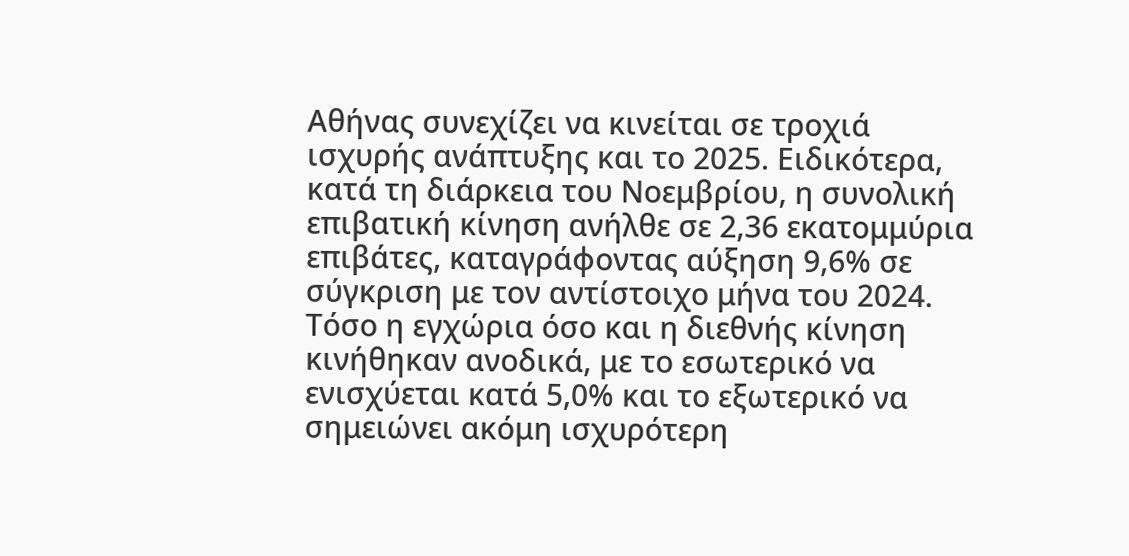Αθήνας συνεχίζει να κινείται σε τροχιά ισχυρής ανάπτυξης και το 2025. Ειδικότερα, κατά τη διάρκεια του Νοεμβρίου, η συνολική επιβατική κίνηση ανήλθε σε 2,36 εκατομμύρια επιβάτες, καταγράφοντας αύξηση 9,6% σε σύγκριση με τον αντίστοιχο μήνα του 2024. Τόσο η εγχώρια όσο και η διεθνής κίνηση κινήθηκαν ανοδικά, με το εσωτερικό να ενισχύεται κατά 5,0% και το εξωτερικό να σημειώνει ακόμη ισχυρότερη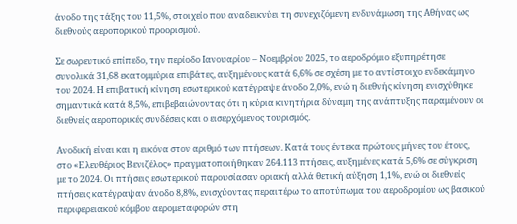άνοδο της τάξης του 11,5%, στοιχείο που αναδεικνύει τη συνεχιζόμενη ενδυνάμωση της Αθήνας ως διεθνούς αεροπορικού προορισμού.

Σε σωρευτικό επίπεδο, την περίοδο Ιανουαρίου – Νοεμβρίου 2025, το αεροδρόμιο εξυπηρέτησε συνολικά 31,68 εκατομμύρια επιβάτες, αυξημένους κατά 6,6% σε σχέση με το αντίστοιχο ενδεκάμηνο του 2024. Η επιβατική κίνηση εσωτερικού κατέγραψε άνοδο 2,0%, ενώ η διεθνής κίνηση ενισχύθηκε σημαντικά κατά 8,5%, επιβεβαιώνοντας ότι η κύρια κινητήρια δύναμη της ανάπτυξης παραμένουν οι διεθνείς αεροπορικές συνδέσεις και ο εισερχόμενος τουρισμός.

Ανοδική είναι και η εικόνα στον αριθμό των πτήσεων. Κατά τους έντεκα πρώτους μήνες του έτους, στο «Ελευθέριος Βενιζέλος» πραγματοποιήθηκαν 264.113 πτήσεις, αυξημένες κατά 5,6% σε σύγκριση με το 2024. Οι πτήσεις εσωτερικού παρουσίασαν οριακή αλλά θετική αύξηση 1,1%, ενώ οι διεθνείς πτήσεις κατέγραψαν άνοδο 8,8%, ενισχύοντας περαιτέρω το αποτύπωμα του αεροδρομίου ως βασικού περιφερειακού κόμβου αερομεταφορών στη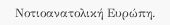Νοτιοανατολική Ευρώπη.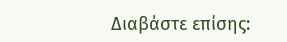Διαβάστε επίσης: